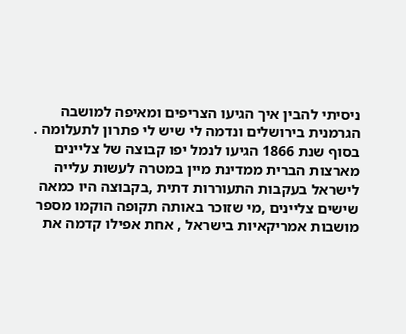ניסיתי להבין איך הגיעו הצריפים ומאיפה למושבה הגרמנית בירושלים ונדמה לי שיש לי פתרון לתעלומה .
בסוף שנת 1866 הגיעו לנמל יפו קבוצה של צליינים מארצות הברית ממדינת מיין במטרה לעשות עלייה לישראל בעקבות התעוררות דתית ,בקבוצה היו כמאה שישים צליינים ,מי שזוכר באותה תקופה הוקמו מספר מושבות אמריקאיות בישראל , אחת אפילו קדמה את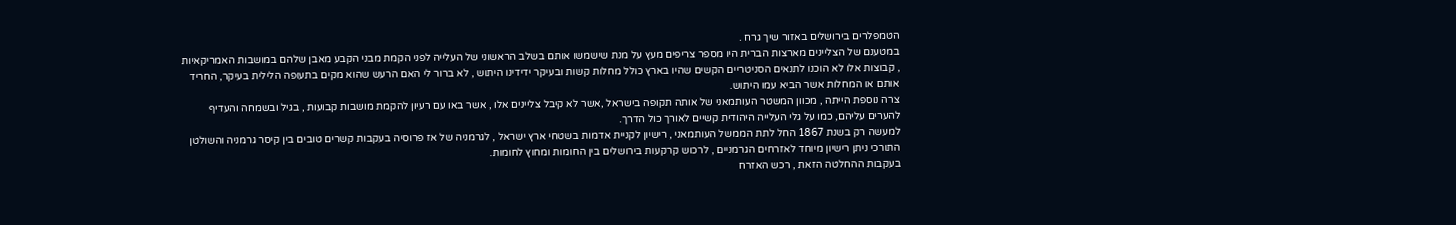הטמפלרים בירושלים באזור שיך גרח .
במטענם של הצליינים מארצות הברית היו מספר צריפים מעץ על מנת שישמשו אותם בשלב הראשוני של העלייה לפני הקמת מבני הקבע מאבן שלהם במושבות האמריקאיות , קבוצות אלו לא הוכנו לתנאים הסניטריים הקשים שהיו בארץ כולל מחלות קשות ובעיקר ידידינו היתוש , לא ברור לי האם הרעש שהוא מקים בתעופה הלילית בעיקר, החריד אותם או המחלות אשר הביא עמו היתוש.
צרה נוספת הייתה , מכוון המשטר העותמאני של אותה תקופה בישראל ,אשר לא קיבל צליינים אלו , אשר באו עם רעיון להקמת מושבות קבועות , בגיל ובשמחה והעדיף להערים עליהם, כמו על גלי העלייה היהודית קשיים לאורך כול הדרך.
למעשה רק בשנת 1867 החל לתת הממשל העותמאני , רישיון לקניית אדמות בשטחי ארץ ישראל , לגרמניה של אז פרוסיה בעקבות קשרים טובים בין קיסר גרמניה והשולטן התורכי ניתן רישיון מיוחד לאזרחים הגרמניים , לרכוש קרקעות בירושלים בין החומות ומחוץ לחומות.
בעקבות ההחלטה הזאת , רכש האזרח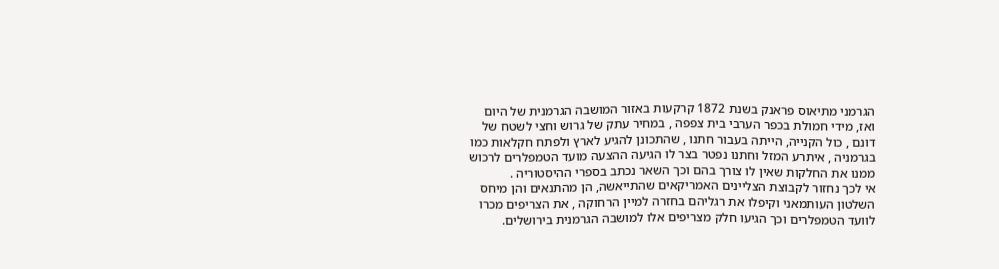הגרמני מתיאוס פראנק בשנת 1872 קרקעות באזור המושבה הגרמנית של היום ואז, מידי חמולת בכפר הערבי בית צפפה , במחיר עתק של גרוש וחצי לשטח של דונם , כול הקנייה, הייתה בעבור חתנו , שהתכונן להגיע לארץ ולפתח חקלאות כמו בגרמניה , איתרע המזל וחתנו נפטר בצר לו הגיעה ההצעה מועד הטמפלרים לרכוש ממנו את החלקות שאין לו צורך בהם וכך השאר נכתב בספרי ההיסטוריה .
אי לכך נחזור לקבוצת הצליינים האמריקאים שהתייאשה, הן מהתנאים והן מיחס השלטון העותמאני וקיפלו את רגליהם בחזרה למיין הרחוקה , את הצריפים מכרו לוועד הטמפלרים וכך הגיעו חלק מצריפים אלו למושבה הגרמנית בירושלים.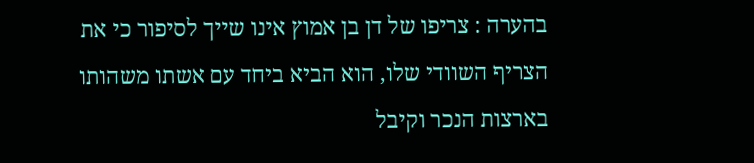בהערה : צריפו של דן בן אמוץ אינו שייך לסיפור כי את הצריף השוודי שלו, הוא הביא ביחד עם אשתו משהותו בארצות הנכר וקיבל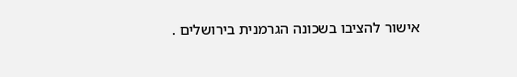אישור להציבו בשכונה הגרמנית בירושלים .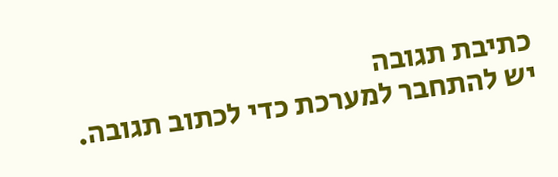כתיבת תגובה
יש להתחבר למערכת כדי לכתוב תגובה.